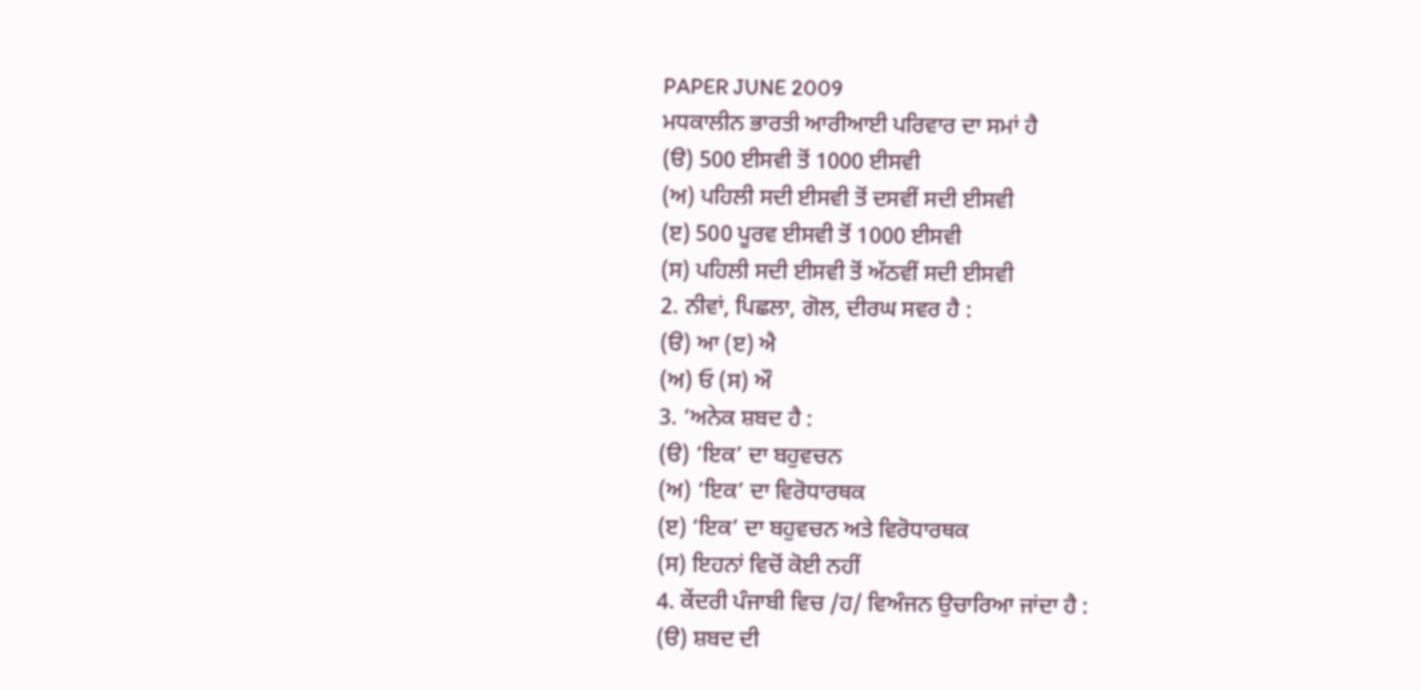PAPER JUNE 2009
ਮਧਕਾਲੀਨ ਭਾਰਤੀ ਆਰੀਆਈ ਪਰਿਵਾਰ ਦਾ ਸਮਾਂ ਹੈ
(ੳ) 500 ਈਸਵੀ ਤੋਂ 1000 ਈਸਵੀ
(ਅ) ਪਹਿਲੀ ਸਦੀ ਈਸਵੀ ਤੋਂ ਦਸਵੀਂ ਸਦੀ ਈਸਵੀ
(ੲ) 500 ਪੂਰਵ ਈਸਵੀ ਤੋਂ 1000 ਈਸਵੀ
(ਸ) ਪਹਿਲੀ ਸਦੀ ਈਸਵੀ ਤੋਂ ਅੱਠਵੀਂ ਸਦੀ ਈਸਵੀ
2. ਨੀਵਾਂ, ਪਿਛਲਾ, ਗੋਲ, ਦੀਰਘ ਸਵਰ ਹੈ :
(ੳ) ਆ (ੲ) ਐ
(ਅ) ਓ (ਸ) ਔ
3. ‘ਅਨੇਕ ਸ਼ਬਦ ਹੈ :
(ੳ) ‘ਇਕ’ ਦਾ ਬਹੁਵਚਨ
(ਅ) ‘ਇਕ’ ਦਾ ਵਿਰੋਧਾਰਥਕ
(ੲ) ‘ਇਕ’ ਦਾ ਬਹੁਵਚਨ ਅਤੇ ਵਿਰੋਧਾਰਥਕ
(ਸ) ਇਹਨਾਂ ਵਿਚੋਂ ਕੋਈ ਨਹੀਂ
4. ਕੇਂਦਰੀ ਪੰਜਾਬੀ ਵਿਚ /ਹ/ ਵਿਅੰਜਨ ਉਚਾਰਿਆ ਜਾਂਦਾ ਹੈ :
(ੳ) ਸ਼ਬਦ ਦੀ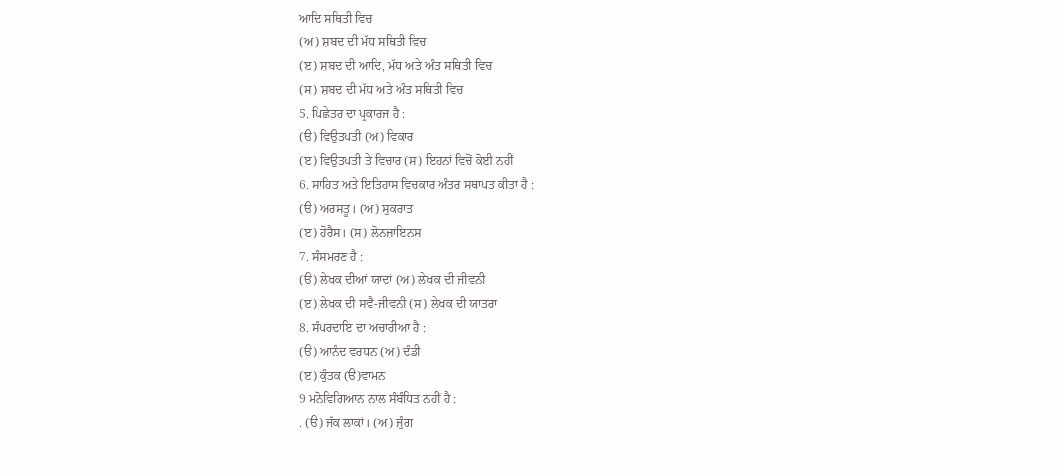ਆਦਿ ਸਥਿਤੀ ਵਿਚ
(ਅ) ਸ਼ਬਦ ਦੀ ਮੱਧ ਸਥਿਤੀ ਵਿਚ
(ੲ) ਸ਼ਬਦ ਦੀ ਆਦਿ, ਮੱਧ ਅਤੇ ਅੰਤ ਸਥਿਤੀ ਵਿਚ
(ਸ) ਸ਼ਬਦ ਦੀ ਮੱਧ ਅਤੇ ਅੰਤ ਸਥਿਤੀ ਵਿਚ
5. ਪਿਛੇਤਰ ਦਾ ਪ੍ਰਕਾਰਜ ਹੈ :
(ੳ) ਵਿਉਤਪਤੀ (ਅ) ਵਿਕਾਰ
(ੲ) ਵਿਉਤਪਤੀ ਤੇ ਵਿਚਾਰ (ਸ) ਇਹਨਾਂ ਵਿਚੋਂ ਕੋਈ ਨਹੀਂ
6. ਸਾਹਿਤ ਅਤੇ ਇਤਿਹਾਸ ਵਿਚਕਾਰ ਅੰਤਰ ਸਥਾਪਤ ਕੀਤਾ ਹੈ :
(ੳ) ਅਰਸਤੂ। (ਅ) ਸੁਕਰਾਤ
(ੲ) ਹੋਰੈਸ। (ਸ) ਲੋਨਜ਼ਾਇਨਸ
7. ਸੰਸਮਰਣ ਹੈ :
(ੳ) ਲੇਖਕ ਦੀਆਂ ਯਾਦਾਂ (ਅ) ਲੇਖਕ ਦੀ ਜੀਵਨੀ
(ੲ) ਲੇਖਕ ਦੀ ਸਵੈ-ਜੀਵਨੀ (ਸ) ਲੇਖਕ ਦੀ ਯਾਤਰਾ
8. ਸੰਪਰਦਾਇ ਦਾ ਅਚਾਰੀਆ ਹੈ :
(ੳ) ਆਨੰਦ ਵਰਧਨ (ਅ) ਦੰਡੀ
(ੲ) ਕੁੰਤਕ (ੳ)ਵਾਮਨ
9 ਮਨੋਵਿਗਿਆਨ ਨਾਲ ਸੰਬੰਧਿਤ ਨਹੀਂ ਹੈ :
. (ੳ) ਜੱਕ ਲਾਕਾਂ। (ਅ) ਜੁੰਗ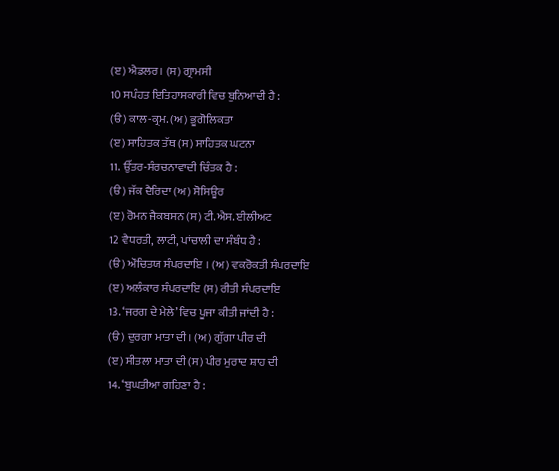(ੲ) ਐਡਲਰ। (ਸ) ਗ੍ਰਾਮਸੀ
10 ਸਪੰਹਤ ਇਤਿਹਾਸਕਾਰੀ ਵਿਚ ਬੁਨਿਆਦੀ ਹੈ :
(ੳ) ਕਾਲ-ਕ੍ਰਮ. (ਅ) ਭੂਗੋਲਿਕਤਾ
(ੲ) ਸਾਹਿਤਕ ਤੱਥ (ਸ) ਸਾਹਿਤਕ ਘਟਨਾ
11. ਉੱਤਰ-ਸੰਰਚਨਾਵਾਦੀ ਚਿੰਤਕ ਹੈ :
(ੳ) ਜੱਕ ਦੈਰਿਦਾ (ਅ) ਸੋਸਿਊਰ
(ੲ) ਰੋਮਨ ਜੈਕਬਸਨ (ਸ) ਟੀ.ਐਸ. ਈਲੀਅਟ
12 ਵੈਧਰਤੀ, ਲਾਟੀ, ਪਾਂਚਾਲੀ ਦਾ ਸੰਬੰਧ ਹੈ :
(ੳ) ਔਚਿਤਯ ਸੰਪਰਦਾਇ । (ਅ) ਵਕਰੋਕਤੀ ਸੰਪਰਦਾਇ
(ੲ) ਅਲੰਕਾਰ ਸੰਪਰਦਾਇ (ਸ) ਰੀਤੀ ਸੰਪਰਦਾਇ
13. ‘ਜਰਗ ਦੇ ਮੇਲੇ’ ਵਿਚ ਪੂਜਾ ਕੀਤੀ ਜਾਂਦੀ ਹੈ :
(ੳ) ਦੁਰਗਾ ਮਾਤਾ ਦੀ। (ਅ) ਗੁੱਗਾ ਪੀਰ ਦੀ
(ੲ) ਸੀਤਲਾ ਮਾਤਾ ਦੀ (ਸ) ਪੀਰ ਮੁਰਾਦ ਸ਼ਾਹ ਦੀ
14. ‘ਬੁਘਤੀਆ ਗਹਿਣਾ ਹੈ :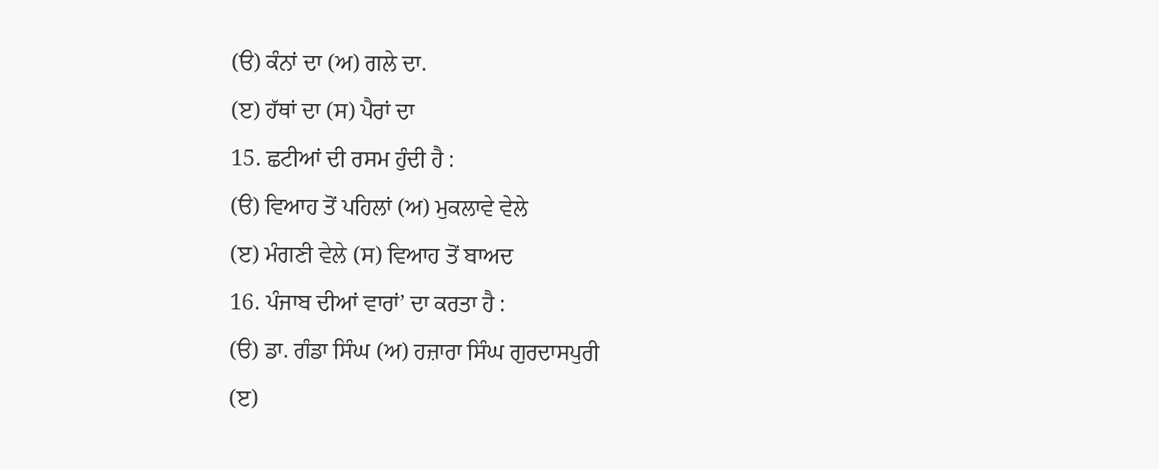(ੳ) ਕੰਨਾਂ ਦਾ (ਅ) ਗਲੇ ਦਾ.
(ੲ) ਹੱਥਾਂ ਦਾ (ਸ) ਪੈਰਾਂ ਦਾ
15. ਛਟੀਆਂ ਦੀ ਰਸਮ ਹੁੰਦੀ ਹੈ :
(ੳ) ਵਿਆਹ ਤੋਂ ਪਹਿਲਾਂ (ਅ) ਮੁਕਲਾਵੇ ਵੇਲੇ
(ੲ) ਮੰਗਣੀ ਵੇਲੇ (ਸ) ਵਿਆਹ ਤੋਂ ਬਾਅਦ
16. ਪੰਜਾਬ ਦੀਆਂ ਵਾਰਾਂ’ ਦਾ ਕਰਤਾ ਹੈ :
(ੳ) ਡਾ. ਗੰਡਾ ਸਿੰਘ (ਅ) ਹਜ਼ਾਰਾ ਸਿੰਘ ਗੁਰਦਾਸਪੁਰੀ
(ੲ)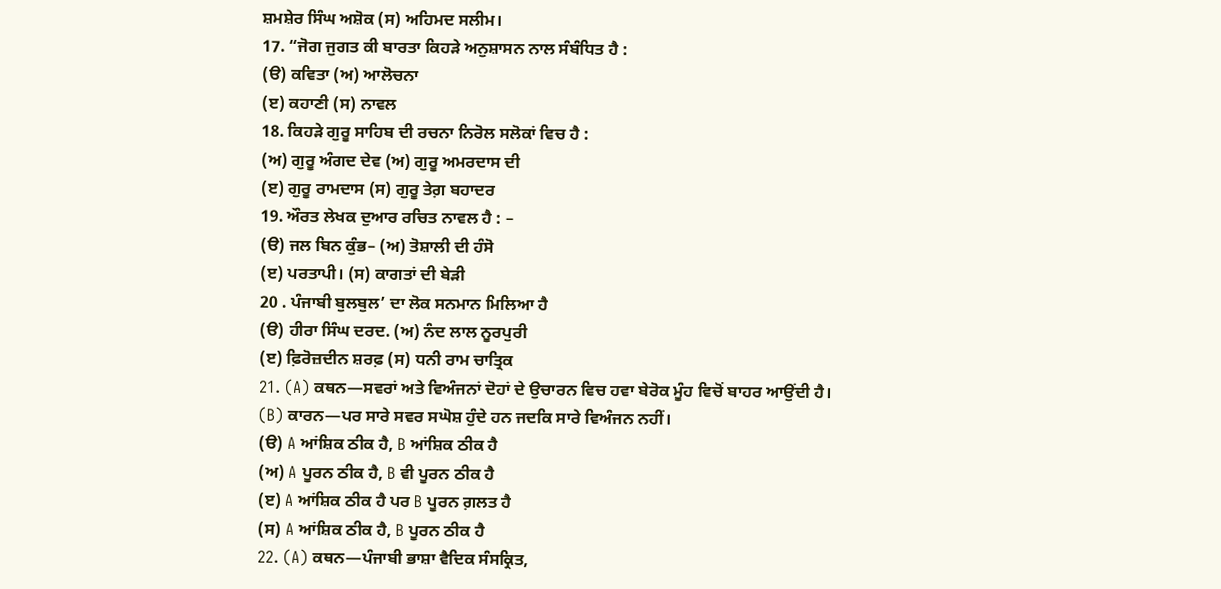ਸ਼ਮਸ਼ੇਰ ਸਿੰਘ ਅਸ਼ੋਕ (ਸ) ਅਹਿਮਦ ਸਲੀਮ।
17. “ਜੋਗ ਜੁਗਤ ਕੀ ਬਾਰਤਾ ਕਿਹੜੇ ਅਨੁਸ਼ਾਸਨ ਨਾਲ ਸੰਬੰਧਿਤ ਹੈ :
(ੳ) ਕਵਿਤਾ (ਅ) ਆਲੋਚਨਾ
(ੲ) ਕਹਾਣੀ (ਸ) ਨਾਵਲ
18. ਕਿਹੜੇ ਗੁਰੂ ਸਾਹਿਬ ਦੀ ਰਚਨਾ ਨਿਰੋਲ ਸਲੋਕਾਂ ਵਿਚ ਹੈ :
(ਅ) ਗੁਰੂ ਅੰਗਦ ਦੇਵ (ਅ) ਗੁਰੂ ਅਮਰਦਾਸ ਦੀ
(ੲ) ਗੁਰੂ ਰਾਮਦਾਸ (ਸ) ਗੁਰੂ ਤੇਗ਼ ਬਹਾਦਰ
19. ਔਰਤ ਲੇਖਕ ਦੁਆਰ ਰਚਿਤ ਨਾਵਲ ਹੈ : –
(ੳ) ਜਲ ਬਿਨ ਕੁੰਭ– (ਅ) ਤੋਸ਼ਾਲੀ ਦੀ ਹੰਸੋ
(ੲ) ਪਰਤਾਪੀ। (ਸ) ਕਾਗਤਾਂ ਦੀ ਬੇੜੀ
20 . ਪੰਜਾਬੀ ਬੁਲਬੁਲ’ ਦਾ ਲੋਕ ਸਨਮਾਨ ਮਿਲਿਆ ਹੈ
(ੳ) ਹੀਰਾ ਸਿੰਘ ਦਰਦ. (ਅ) ਨੰਦ ਲਾਲ ਨੂਰਪੁਰੀ
(ੲ) ਫ਼ਿਰੋਜ਼ਦੀਨ ਸ਼ਰਫ਼ (ਸ) ਧਨੀ ਰਾਮ ਚਾਤ੍ਰਿਕ
21. (A) ਕਥਨ—ਸਵਰਾਂ ਅਤੇ ਵਿਅੰਜਨਾਂ ਦੋਹਾਂ ਦੇ ਉਚਾਰਨ ਵਿਚ ਹਵਾ ਬੇਰੋਕ ਮੂੰਹ ਵਿਚੋਂ ਬਾਹਰ ਆਉਂਦੀ ਹੈ।
(B) ਕਾਰਨ—ਪਰ ਸਾਰੇ ਸਵਰ ਸਘੋਸ਼ ਹੁੰਦੇ ਹਨ ਜਦਕਿ ਸਾਰੇ ਵਿਅੰਜਨ ਨਹੀਂ।
(ੳ) A ਆਂਸ਼ਿਕ ਠੀਕ ਹੈ, B ਆਂਸ਼ਿਕ ਠੀਕ ਹੈ
(ਅ) A ਪੂਰਨ ਠੀਕ ਹੈ, B ਵੀ ਪੂਰਨ ਠੀਕ ਹੈ
(ੲ) A ਆਂਸ਼ਿਕ ਠੀਕ ਹੈ ਪਰ B ਪੂਰਨ ਗ਼ਲਤ ਹੈ
(ਸ) A ਆਂਸ਼ਿਕ ਠੀਕ ਹੈ, B ਪੂਰਨ ਠੀਕ ਹੈ
22. (A) ਕਥਨ—ਪੰਜਾਬੀ ਭਾਸ਼ਾ ਵੈਦਿਕ ਸੰਸਕ੍ਰਿਤ,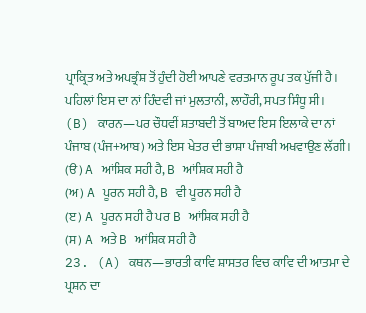ਪ੍ਰਾਕ੍ਰਿਤ ਅਤੇ ਅਪਭ੍ਰੰਸ਼ ਤੋਂ ਹੁੰਦੀ ਹੋਈ ਆਪਣੇ ਵਰਤਮਾਨ ਰੂਪ ਤਕ ਪੁੱਜੀ ਹੈ। ਪਹਿਲਾਂ ਇਸ ਦਾ ਨਾਂ ਹਿੰਦਵੀ ਜਾਂ ਮੁਲਤਾਨੀ, ਲਾਹੌਰੀ, ਸਪਤ ਸਿੰਧੂ ਸੀ।
(B) ਕਾਰਨ—ਪਰ ਚੌਧਵੀਂ ਸ਼ਤਾਬਦੀ ਤੋਂ ਬਾਅਦ ਇਸ ਇਲਾਕੇ ਦਾ ਨਾਂ ਪੰਜਾਬ (ਪੰਜ+ਆਬ) ਅਤੇ ਇਸ ਖੇਤਰ ਦੀ ਭਾਸ਼ਾ ਪੰਜਾਬੀ ਅਖਵਾਉਣ ਲੱਗੀ।
(ੳ) A ਆਂਸ਼ਿਕ ਸਹੀ ਹੈ, B ਆਂਸ਼ਿਕ ਸਹੀ ਹੈ
(ਅ) A ਪੂਰਨ ਸਹੀ ਹੈ, B ਵੀ ਪੂਰਨ ਸਹੀ ਹੈ
(ੲ) A ਪੂਰਨ ਸਹੀ ਹੈ ਪਰ B ਆਂਸ਼ਿਕ ਸਹੀ ਹੈ
(ਸ) A ਅਤੇ B ਆਂਸ਼ਿਕ ਸਹੀ ਹੈ
23. (A) ਕਥਨ—ਭਾਰਤੀ ਕਾਵਿ ਸ਼ਾਸਤਰ ਵਿਚ ਕਾਵਿ ਦੀ ਆਤਮਾ ਦੇ ਪ੍ਰਸ਼ਨ ਦਾ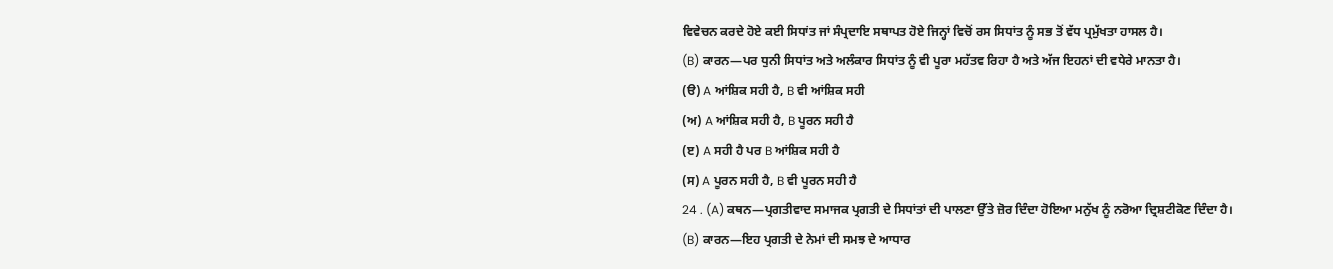ਵਿਵੇਚਨ ਕਰਦੇ ਹੋਏ ਕਈ ਸਿਧਾਂਤ ਜਾਂ ਸੰਪ੍ਰਦਾਇ ਸਥਾਪਤ ਹੋਏ ਜਿਨ੍ਹਾਂ ਵਿਚੋਂ ਰਸ ਸਿਧਾਂਤ ਨੂੰ ਸਭ ਤੋਂ ਵੱਧ ਪ੍ਰਮੁੱਖਤਾ ਹਾਸਲ ਹੈ।
(B) ਕਾਰਨ—ਪਰ ਧੁਨੀ ਸਿਧਾਂਤ ਅਤੇ ਅਲੰਕਾਰ ਸਿਧਾਂਤ ਨੂੰ ਵੀ ਪੂਰਾ ਮਹੱਤਵ ਰਿਹਾ ਹੈ ਅਤੇ ਅੱਜ ਇਹਨਾਂ ਦੀ ਵਧੇਰੇ ਮਾਨਤਾ ਹੈ।
(ੳ) A ਆਂਸ਼ਿਕ ਸਹੀ ਹੈ, B ਵੀ ਆਂਸ਼ਿਕ ਸਹੀ
(ਅ) A ਆਂਸ਼ਿਕ ਸਹੀ ਹੈ, B ਪੂਰਨ ਸਹੀ ਹੈ
(ੲ) A ਸਹੀ ਹੈ ਪਰ B ਆਂਸ਼ਿਕ ਸਹੀ ਹੈ
(ਸ) A ਪੂਰਨ ਸਹੀ ਹੈ, B ਵੀ ਪੂਰਨ ਸਹੀ ਹੈ
24 . (A) ਕਥਨ—ਪ੍ਰਗਤੀਵਾਦ ਸਮਾਜਕ ਪ੍ਰਗਤੀ ਦੇ ਸਿਧਾਂਤਾਂ ਦੀ ਪਾਲਣਾ ਉੱਤੇ ਜ਼ੋਰ ਦਿੰਦਾ ਹੋਇਆ ਮਨੁੱਖ ਨੂੰ ਨਰੋਆ ਦ੍ਰਿਸ਼ਟੀਕੋਣ ਦਿੰਦਾ ਹੈ।
(B) ਕਾਰਨ—ਇਹ ਪ੍ਰਗਤੀ ਦੇ ਨੇਮਾਂ ਦੀ ਸਮਝ ਦੇ ਆਧਾਰ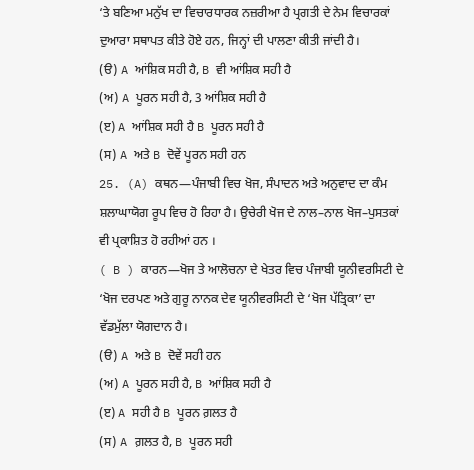‘ਤੇ ਬਣਿਆ ਮਨੁੱਖ ਦਾ ਵਿਚਾਰਧਾਰਕ ਨਜ਼ਰੀਆ ਹੈ ਪ੍ਰਗਤੀ ਦੇ ਨੇਮ ਵਿਚਾਰਕਾਂ ਦੁਆਰਾ ਸਥਾਪਤ ਕੀਤੇ ਹੋਏ ਹਨ, ਜਿਨ੍ਹਾਂ ਦੀ ਪਾਲਣਾ ਕੀਤੀ ਜਾਂਦੀ ਹੈ।
(ੳ) A ਆਂਸ਼ਿਕ ਸਹੀ ਹੈ, B ਵੀ ਆਂਸ਼ਿਕ ਸਹੀ ਹੈ
(ਅ) A ਪੂਰਨ ਸਹੀ ਹੈ, 3 ਆਂਸ਼ਿਕ ਸਹੀ ਹੈ
(ੲ) A ਆਂਸ਼ਿਕ ਸਹੀ ਹੈ B ਪੂਰਨ ਸਹੀ ਹੈ
(ਸ) A ਅਤੇ B ਦੋਵੇਂ ਪੂਰਨ ਸਹੀ ਹਨ
25. (A) ਕਥਨ—ਪੰਜਾਬੀ ਵਿਚ ਖੋਜ, ਸੰਪਾਦਨ ਅਤੇ ਅਨੁਵਾਦ ਦਾ ਕੰਮ ਸ਼ਲਾਘਾਯੋਗ ਰੂਪ ਵਿਚ ਹੋ ਰਿਹਾ ਹੈ। ਉਚੇਰੀ ਖੋਜ ਦੇ ਨਾਲ–ਨਾਲ ਖੋਜ–ਪੁਸਤਕਾਂ ਵੀ ਪ੍ਰਕਾਸ਼ਿਤ ਹੋ ਰਹੀਆਂ ਹਨ ।
( B ) ਕਾਰਨ—ਖੋਜ ਤੇ ਆਲੋਚਨਾ ਦੇ ਖੇਤਰ ਵਿਚ ਪੰਜਾਬੀ ਯੂਨੀਵਰਸਿਟੀ ਦੇ ‘ਖੋਜ ਦਰਪਣ ਅਤੇ ਗੁਰੂ ਨਾਨਕ ਦੇਵ ਯੂਨੀਵਰਸਿਟੀ ਦੇ ‘ਖੋਜ ਪੱਤ੍ਰਿਕਾ’ ਦਾ ਵੱਡਮੁੱਲਾ ਯੋਗਦਾਨ ਹੈ।
(ੳ) A ਅਤੇ B ਦੋਵੇਂ ਸਹੀ ਹਨ
(ਅ) A ਪੂਰਨ ਸਹੀ ਹੈ, B ਆਂਸ਼ਿਕ ਸਹੀ ਹੈ
(ੲ) A ਸਹੀ ਹੈ B ਪੂਰਨ ਗ਼ਲਤ ਹੈ
(ਸ) A ਗ਼ਲਤ ਹੈ, B ਪੂਰਨ ਸਹੀ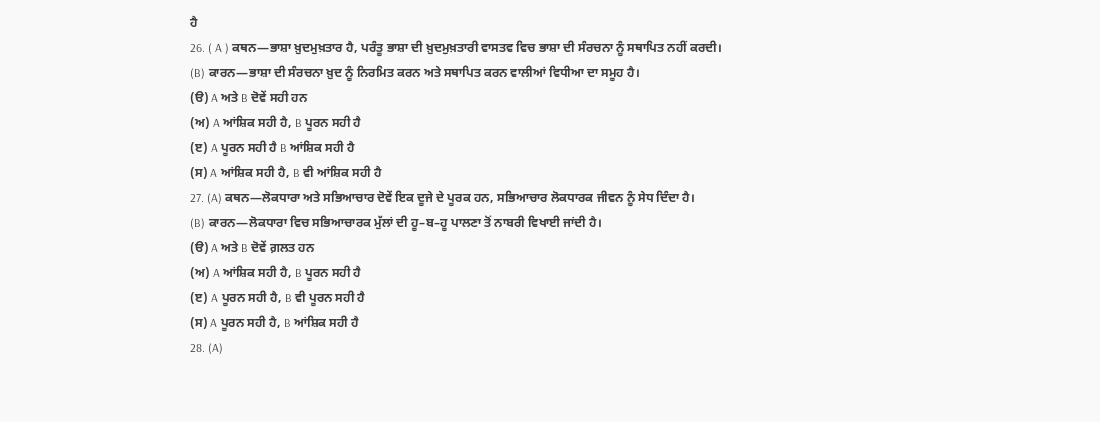ਹੈ
26. ( A ) ਕਥਨ—ਭਾਸ਼ਾ ਖ਼ੁਦਮੁਖ਼ਤਾਰ ਹੈ, ਪਰੰਤੂ ਭਾਸ਼ਾ ਦੀ ਖ਼ੁਦਮੁਖ਼ਤਾਰੀ ਵਾਸਤਵ ਵਿਚ ਭਾਸ਼ਾ ਦੀ ਸੰਰਚਨਾ ਨੂੰ ਸਥਾਪਿਤ ਨਹੀਂ ਕਰਦੀ।
(B) ਕਾਰਨ—ਭਾਸ਼ਾ ਦੀ ਸੰਰਚਨਾ ਖ਼ੁਦ ਨੂੰ ਨਿਰਮਿਤ ਕਰਨ ਅਤੇ ਸਥਾਪਿਤ ਕਰਨ ਵਾਲੀਆਂ ਵਿਧੀਆ ਦਾ ਸਮੂਹ ਹੈ।
(ੳ) A ਅਤੇ B ਦੋਵੇਂ ਸਹੀ ਹਨ
(ਅ) A ਆਂਸ਼ਿਕ ਸਹੀ ਹੈ, B ਪੂਰਨ ਸਹੀ ਹੈ
(ੲ) A ਪੂਰਨ ਸਹੀ ਹੈ B ਆਂਸ਼ਿਕ ਸਹੀ ਹੈ
(ਸ) A ਆਂਸ਼ਿਕ ਸਹੀ ਹੈ, B ਵੀ ਆਂਸ਼ਿਕ ਸਹੀ ਹੈ
27. (A) ਕਥਨ—ਲੋਕਧਾਰਾ ਅਤੇ ਸਭਿਆਚਾਰ ਦੋਵੇਂ ਇਕ ਦੂਜੇ ਦੇ ਪੂਰਕ ਹਨ, ਸਭਿਆਚਾਰ ਲੋਕਧਾਰਕ ਜੀਵਨ ਨੂੰ ਸੇਧ ਦਿੰਦਾ ਹੈ।
(B) ਕਾਰਨ—ਲੋਕਧਾਰਾ ਵਿਚ ਸਭਿਆਚਾਰਕ ਮੁੱਲਾਂ ਦੀ ਹੂ–ਬ–ਹੂ ਪਾਲਣਾ ਤੋਂ ਨਾਬਰੀ ਵਿਖਾਈ ਜਾਂਦੀ ਹੈ।
(ੳ) A ਅਤੇ B ਦੋਵੇਂ ਗ਼ਲਤ ਹਨ
(ਅ) A ਆਂਸ਼ਿਕ ਸਹੀ ਹੈ, B ਪੂਰਨ ਸਹੀ ਹੈ
(ੲ) A ਪੂਰਨ ਸਹੀ ਹੈ, B ਵੀ ਪੂਰਨ ਸਹੀ ਹੈ
(ਸ) A ਪੂਰਨ ਸਹੀ ਹੈ, B ਆਂਸ਼ਿਕ ਸਹੀ ਹੈ
28. (A)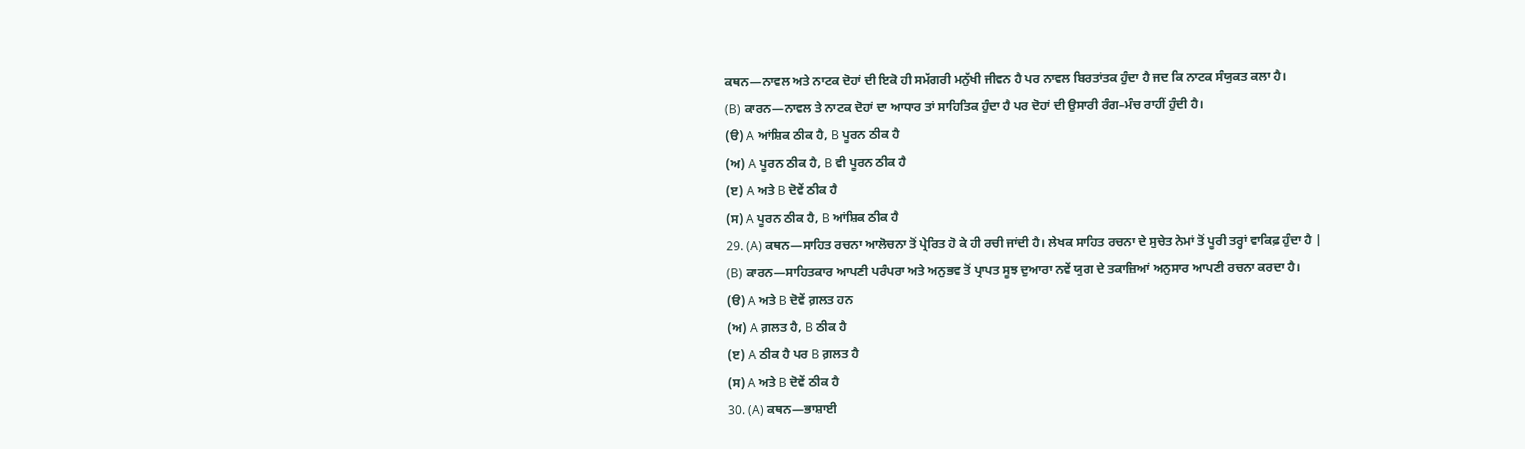ਕਥਨ—ਨਾਵਲ ਅਤੇ ਨਾਟਕ ਦੋਹਾਂ ਦੀ ਇਕੋ ਹੀ ਸਮੱਗਰੀ ਮਨੁੱਖੀ ਜੀਵਨ ਹੈ ਪਰ ਨਾਵਲ ਬਿਰਤਾਂਤਕ ਹੁੰਦਾ ਹੈ ਜਦ ਕਿ ਨਾਟਕ ਸੰਯੁਕਤ ਕਲਾ ਹੈ।
(B) ਕਾਰਨ—ਨਾਵਲ ਤੇ ਨਾਟਕ ਦੋਹਾਂ ਦਾ ਆਧਾਰ ਤਾਂ ਸਾਹਿਤਿਕ ਹੁੰਦਾ ਹੈ ਪਰ ਦੋਹਾਂ ਦੀ ਉਸਾਰੀ ਰੰਗ–ਮੰਚ ਰਾਹੀਂ ਹੁੰਦੀ ਹੈ।
(ੳ) A ਆਂਸ਼ਿਕ ਠੀਕ ਹੈ, B ਪੂਰਨ ਠੀਕ ਹੈ
(ਅ) A ਪੂਰਨ ਠੀਕ ਹੈ, B ਵੀ ਪੂਰਨ ਠੀਕ ਹੈ
(ੲ) A ਅਤੇ B ਦੋਵੇਂ ਠੀਕ ਹੈ
(ਸ) A ਪੂਰਨ ਠੀਕ ਹੈ, B ਆਂਸ਼ਿਕ ਠੀਕ ਹੈ
29. (A) ਕਥਨ—ਸਾਹਿਤ ਰਚਨਾ ਆਲੋਚਨਾ ਤੋਂ ਪ੍ਰੇਰਿਤ ਹੋ ਕੇ ਹੀ ਰਚੀ ਜਾਂਦੀ ਹੈ। ਲੇਖਕ ਸਾਹਿਤ ਰਚਨਾ ਦੇ ਸੁਚੇਤ ਨੇਮਾਂ ਤੋਂ ਪੂਰੀ ਤਰ੍ਹਾਂ ਵਾਕਿਫ਼ ਹੁੰਦਾ ਹੈ |
(B) ਕਾਰਨ—ਸਾਹਿਤਕਾਰ ਆਪਣੀ ਪਰੰਪਰਾ ਅਤੇ ਅਨੁਭਵ ਤੋਂ ਪ੍ਰਾਪਤ ਸੂਝ ਦੁਆਰਾ ਨਵੇਂ ਯੁਗ ਦੇ ਤਕਾਜ਼ਿਆਂ ਅਨੁਸਾਰ ਆਪਣੀ ਰਚਨਾ ਕਰਦਾ ਹੈ।
(ੳ) A ਅਤੇ B ਦੋਵੇਂ ਗ਼ਲਤ ਹਨ
(ਅ) A ਗ਼ਲਤ ਹੈ, B ਠੀਕ ਹੈ
(ੲ) A ਠੀਕ ਹੈ ਪਰ B ਗ਼ਲਤ ਹੈ
(ਸ) A ਅਤੇ B ਦੋਵੇਂ ਠੀਕ ਹੈ
30. (A) ਕਥਨ—ਭਾਸ਼ਾਈ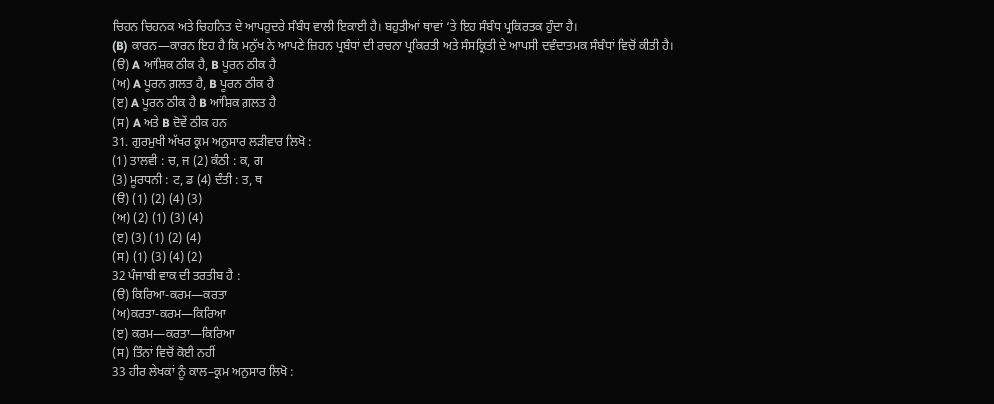ਚਿਹਨ ਚਿਹਨਕ ਅਤੇ ਚਿਹਨਿਤ ਦੇ ਆਪਹੁਦਰੇ ਸੰਬੰਧ ਵਾਲੀ ਇਕਾਈ ਹੈ। ਬਹੁਤੀਆਂ ਥਾਵਾਂ ‘ਤੇ ਇਹ ਸੰਬੰਧ ਪ੍ਰਕਿਰਤਕ ਹੁੰਦਾ ਹੈ।
(B) ਕਾਰਨ—ਕਾਰਨ ਇਹ ਹੈ ਕਿ ਮਨੁੱਖ ਨੇ ਆਪਣੇ ਜ਼ਿਹਨ ਪ੍ਰਬੰਧਾਂ ਦੀ ਰਚਨਾ ਪ੍ਰਕਿਰਤੀ ਅਤੇ ਸੰਸਕ੍ਰਿਤੀ ਦੇ ਆਪਸੀ ਦਵੰਦਾਤਮਕ ਸੰਬੰਧਾਂ ਵਿਚੋਂ ਕੀਤੀ ਹੈ।
(ੳ) A ਆਂਸ਼ਿਕ ਠੀਕ ਹੈ, B ਪੂਰਨ ਠੀਕ ਹੈ
(ਅ) A ਪੂਰਨ ਗ਼ਲਤ ਹੈ, B ਪੂਰਨ ਠੀਕ ਹੈ
(ੲ) A ਪੂਰਨ ਠੀਕ ਹੈ B ਆਂਸ਼ਿਕ ਗ਼ਲਤ ਹੈ
(ਸ) A ਅਤੇ B ਦੋਵੇਂ ਠੀਕ ਹਨ
31. ਗੁਰਮੁਖੀ ਅੱਖਰ ਕ੍ਰਮ ਅਨੁਸਾਰ ਲੜੀਵਾਰ ਲਿਖੋ :
(1) ਤਾਲਵੀ : ਚ, ਜ (2) ਕੰਠੀ : ਕ, ਗ
(3) ਮੂਰਧਨੀ : ਟ, ਡ (4) ਦੰਤੀ : ਤ, ਥ
(ੳ) (1) (2) (4) (3)
(ਅ) (2) (1) (3) (4)
(ੲ) (3) (1) (2) (4)
(ਸ) (1) (3) (4) (2)
32 ਪੰਜਾਬੀ ਵਾਕ ਦੀ ਤਰਤੀਬ ਹੈ :
(ੳ) ਕਿਰਿਆ-ਕਰਮ—ਕਰਤਾ
(ਅ)ਕਰਤਾ-ਕਰਮ—ਕਿਰਿਆ
(ੲ) ਕਰਮ—ਕਰਤਾ—ਕਿਰਿਆ
(ਸ) ਤਿੰਨਾਂ ਵਿਚੋਂ ਕੋਈ ਨਹੀਂ
33 ਹੀਰ ਲੇਖਕਾਂ ਨੂੰ ਕਾਲ–ਕ੍ਰਮ ਅਨੁਸਾਰ ਲਿਖੋ :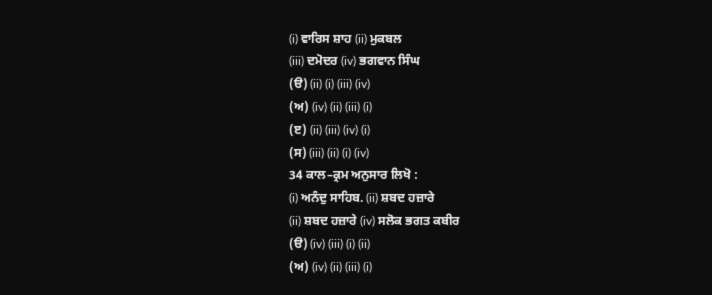(i) ਵਾਰਿਸ ਸ਼ਾਹ (ii) ਮੁਕਬਲ
(iii) ਦਮੋਦਰ (iv) ਭਗਵਾਨ ਸਿੰਘ
(ੳ) (ii) (i) (iii) (iv)
(ਅ) (iv) (ii) (iii) (i)
(ੲ) (ii) (iii) (iv) (i)
(ਸ) (iii) (ii) (i) (iv)
34 ਕਾਲ–ਕ੍ਰਮ ਅਨੁਸਾਰ ਲਿਖੋ :
(i) ਅਨੰਦੁ ਸਾਹਿਬ. (ii) ਸ਼ਬਦ ਹਜ਼ਾਰੇ
(ii) ਸ਼ਬਦ ਹਜ਼ਾਰੇ (iv) ਸਲੋਕ ਭਗਤ ਕਬੀਰ
(ੳ) (iv) (iii) (i) (ii)
(ਅ) (iv) (ii) (iii) (i)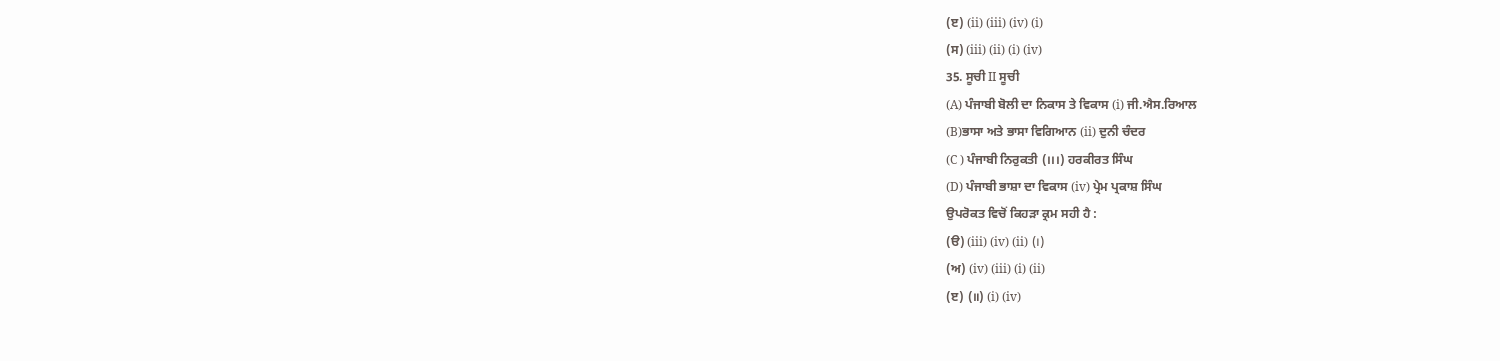(ੲ) (ii) (iii) (iv) (i)
(ਸ) (iii) (ii) (i) (iv)
35. ਸੂਚੀ II ਸੂਚੀ
(A) ਪੰਜਾਬੀ ਬੋਲੀ ਦਾ ਨਿਕਾਸ ਤੇ ਵਿਕਾਸ (i) ਜੀ.ਐਸ.ਰਿਆਲ
(B)ਭਾਸਾ ਅਤੇ ਭਾਸਾ ਵਿਗਿਆਨ (ii) ਦੁਨੀ ਚੰਦਰ
(C ) ਪੰਜਾਬੀ ਨਿਰੁਕਤੀ (।।।) ਹਰਕੀਰਤ ਸਿੰਘ
(D) ਪੰਜਾਬੀ ਭਾਸ਼ਾ ਦਾ ਵਿਕਾਸ (iv) ਪ੍ਰੇਮ ਪ੍ਰਕਾਸ਼ ਸਿੰਘ
ਉਪਰੋਕਤ ਵਿਚੋਂ ਕਿਹੜਾ ਕ੍ਰਮ ਸਹੀ ਹੈ :
(ੳ) (iii) (iv) (ii) (।)
(ਅ) (iv) (iii) (i) (ii)
(ੲ) (॥) (i) (iv)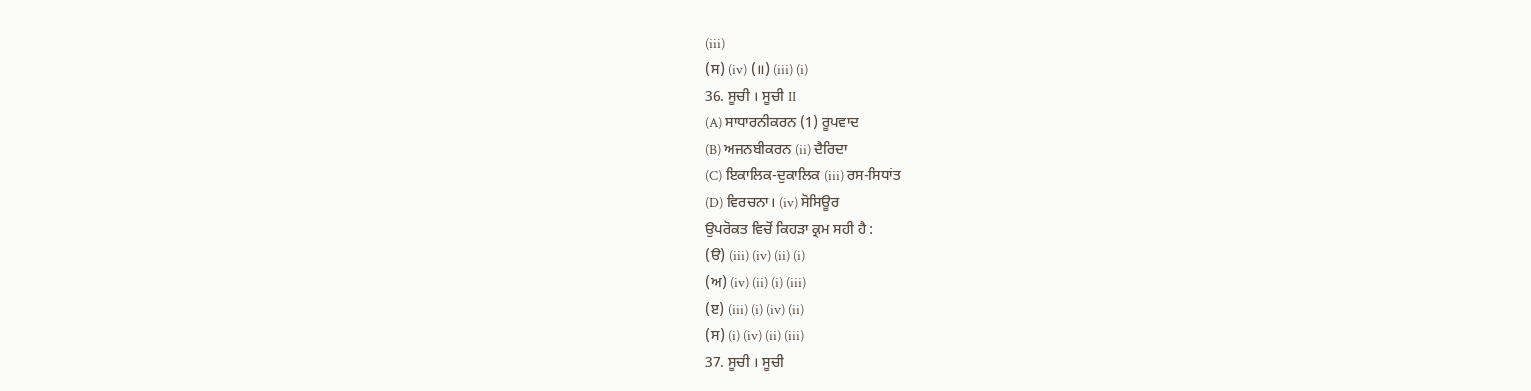(iii)
(ਸ) (iv) (॥) (iii) (i)
36. ਸੂਚੀ । ਸੂਚੀ II
(A) ਸਾਧਾਰਨੀਕਰਨ (1) ਰੂਪਵਾਦ
(B) ਅਜਨਬੀਕਰਨ (ii) ਦੈਰਿਦਾ
(C) ਇਕਾਲਿਕ-ਦੁਕਾਲਿਕ (iii) ਰਸ-ਸਿਧਾਂਤ
(D) ਵਿਰਚਨਾ। (iv) ਸੋਸਿਊਰ
ਉਪਰੋਕਤ ਵਿਚੋਂ ਕਿਹੜਾ ਕ੍ਰਮ ਸਹੀ ਹੈ :
(ੳ) (iii) (iv) (ii) (i)
(ਅ) (iv) (ii) (i) (iii)
(ੲ) (iii) (i) (iv) (ii)
(ਸ) (i) (iv) (ii) (iii)
37. ਸੂਚੀ । ਸੂਚੀ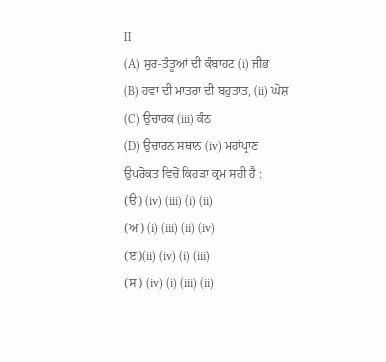II
(A) ਸੁਰ-ਤੰਤੂਆਂ ਦੀ ਕੰਬਾਹਟ (i) ਜੀਭ
(B) ਹਵਾ ਦੀ ਮਾਤਰਾ ਦੀ ਬਹੁਤਾਤ, (ii) ਘੋਸ਼
(C) ਉਚਾਰਕ (iii) ਕੰਠ
(D) ਉਚਾਰਨ ਸਥਾਨ (iv) ਮਹਾਂਪ੍ਰਾਣ
ਉਪਰੋਕਤ ਵਿਚੋਂ ਕਿਹੜਾ ਕ੍ਰਮ ਸਹੀ ਹੈ :
(ੳ) (iv) (iii) (i) (ii)
(ਅ) (i) (iii) (ii) (iv)
(ੲ)(ii) (iv) (i) (iii)
(ਸ) (iv) (i) (iii) (ii)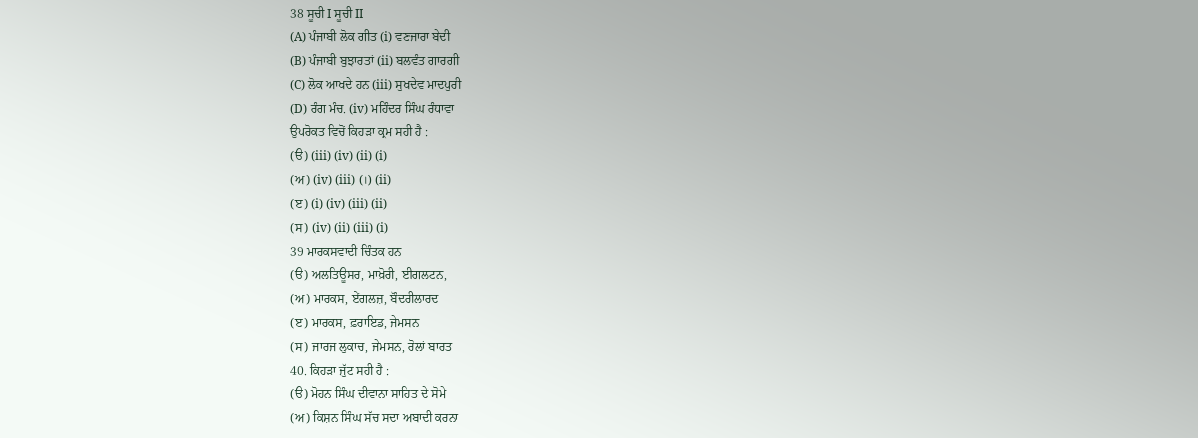38 ਸੂਚੀ I ਸੂਚੀ II
(A) ਪੰਜਾਬੀ ਲੋਕ ਗੀਤ (i) ਵਣਜਾਰਾ ਬੇਦੀ
(B) ਪੰਜਾਬੀ ਬੁਝਾਰਤਾਂ (ii) ਬਲਵੰਤ ਗਾਰਗੀ
(C) ਲੋਕ ਆਖਦੇ ਹਨ (iii) ਸੁਖਦੇਵ ਮਾਦਪੁਰੀ
(D) ਰੰਗ ਮੰਚ. (iv) ਮਹਿੰਦਰ ਸਿੰਘ ਰੰਧਾਵਾ
ਉਪਰੋਕਤ ਵਿਚੋਂ ਕਿਹੜਾ ਕ੍ਰਮ ਸਹੀ ਹੈ :
(ੳ) (iii) (iv) (ii) (i)
(ਅ) (iv) (iii) (।) (ii)
(ੲ) (i) (iv) (iii) (ii)
(ਸ) (iv) (ii) (iii) (i)
39 ਮਾਰਕਸਵਾਦੀ ਚਿੰਤਕ ਹਨ
(ੳ) ਅਲਤਿਊਸਰ, ਮਾਖ਼ੋਰੀ, ਈਗਲਟਨ,
(ਅ) ਮਾਰਕਸ, ਏਂਗਲਜ਼, ਬੌਦਰੀਲਾਰਦ
(ੲ) ਮਾਰਕਸ, ਫ਼ਰਾਇਡ, ਜੇਮਸਨ
(ਸ) ਜਾਰਜ ਲੁਕਾਚ, ਜੇਮਸਨ, ਰੋਲਾਂ ਬਾਰਤ
40. ਕਿਹੜਾ ਜੁੱਟ ਸਹੀ ਹੈ :
(ੳ) ਮੋਹਨ ਸਿੰਘ ਦੀਵਾਨਾ ਸਾਹਿਤ ਦੇ ਸੋਮੇ
(ਅ) ਕਿਸ਼ਨ ਸਿੰਘ ਸੱਚ ਸਦਾ ਅਬਾਦੀ ਕਰਨਾ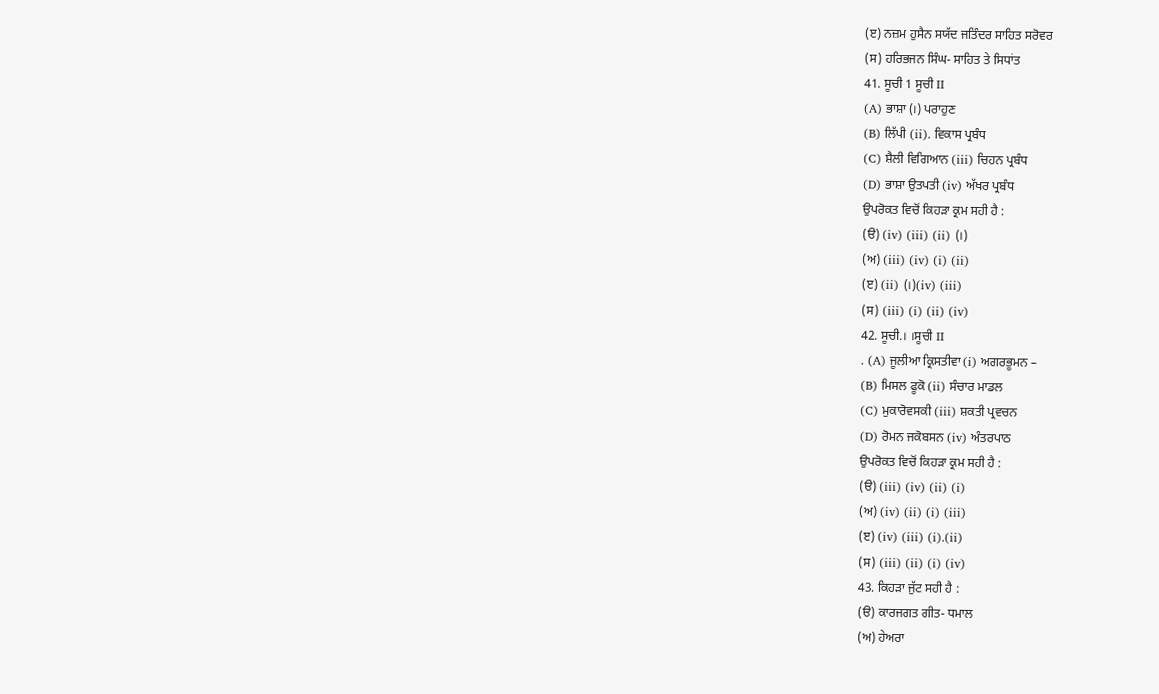(ੲ) ਨਜ਼ਮ ਹੁਸੈਨ ਸਯੱਦ ਜਤਿੰਦਰ ਸਾਹਿਤ ਸਰੋਵਰ
(ਸ) ਹਰਿਭਜਨ ਸਿੰਘ- ਸਾਹਿਤ ਤੇ ਸਿਧਾਂਤ
41. ਸੂਚੀ 1 ਸੂਚੀ II
(A) ਭਾਸ਼ਾ (।) ਪਰਾਹੁਣ
(B) ਲਿੱਪੀ (ii). ਵਿਕਾਸ ਪ੍ਰਬੰਧ
(C) ਸ਼ੈਲੀ ਵਿਗਿਆਨ (iii) ਚਿਹਨ ਪ੍ਰਬੰਧ
(D) ਭਾਸ਼ਾ ਉਤਪਤੀ (iv) ਅੱਖਰ ਪ੍ਰਬੰਧ
ਉਪਰੋਕਤ ਵਿਚੋਂ ਕਿਹੜਾ ਕ੍ਰਮ ਸਹੀ ਹੈ :
(ੳ) (iv) (iii) (ii) (।)
(ਅ) (iii) (iv) (i) (ii)
(ੲ) (ii) (।)(iv) (iii)
(ਸ) (iii) (i) (ii) (iv)
42. ਸੂਚੀ.। ।ਸੂਚੀ II
. (A) ਜੂਲੀਆ ਕ੍ਰਿਸਤੀਵਾ (i) ਅਗਰਭੂਮਨ –
(B) ਮਿਸਲ ਫੂਕੋ (ii) ਸੰਚਾਰ ਮਾਡਲ
(C) ਮੁਕਾਰੋਵਸਕੀ (iii) ਸ਼ਕਤੀ ਪ੍ਰਵਚਨ
(D) ਰੋਮਨ ਜਕੋਬਸਨ (iv) ਅੰਤਰਪਾਠ
ਉਪਰੋਕਤ ਵਿਚੋਂ ਕਿਹੜਾ ਕ੍ਰਮ ਸਹੀ ਹੈ :
(ੳ) (iii) (iv) (ii) (i)
(ਅ) (iv) (ii) (i) (iii)
(ੲ) (iv) (iii) (i).(ii)
(ਸ) (iii) (ii) (i) (iv)
43. ਕਿਹੜਾ ਜੁੱਟ ਸਹੀ ਹੈ :
(ੳ) ਕਾਰਜਗਤ ਗੀਤ- ਧਮਾਲ
(ਅ) ਹੇਅਰਾ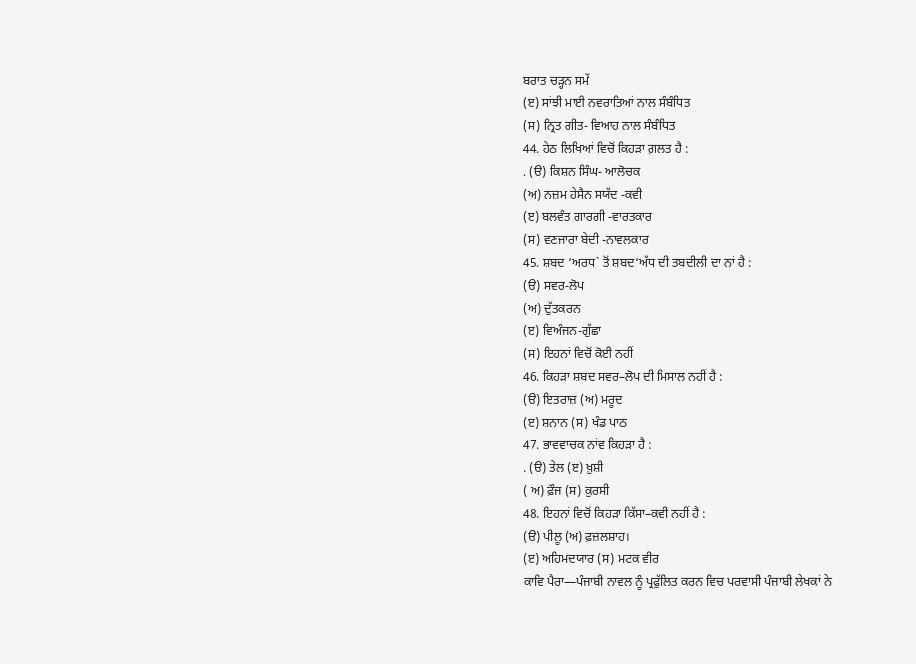ਬਰਾਤ ਚੜ੍ਹਨ ਸਮੇਂ
(ੲ) ਸਾਂਝੀ ਮਾਈ ਨਵਰਾਤਿਆਂ ਨਾਲ ਸੰਬੰਧਿਤ
(ਸ) ਨ੍ਰਿਤ ਗੀਤ- ਵਿਆਹ ਨਾਲ ਸੰਬੰਧਿਤ
44. ਹੇਠ ਲਿਖਿਆਂ ਵਿਚੋਂ ਕਿਹੜਾ ਗ਼ਲਤ ਹੈ :
. (ੳ) ਕਿਸ਼ਨ ਸਿੰਘ- ਆਲੋਚਕ
(ਅ) ਨਜ਼ਮ ਹੇਸੈਨ ਸਯੱਦ -ਕਵੀ
(ੲ) ਬਲਵੰਤ ਗਾਰਗੀ -ਵਾਰਤਕਾਰ
(ਸ) ਵਣਜਾਰਾ ਬੇਦੀ -ਨਾਵਲਕਾਰ
45. ਸ਼ਬਦ ‘ਅਰਧ` ਤੋਂ ਸ਼ਬਦ‘ਅੱਧ ਦੀ ਤਬਦੀਲੀ ਦਾ ਨਾਂ ਹੈ :
(ੳ) ਸਵਰ-ਲੋਪ
(ਅ) ਦੁੱਤਕਰਨ
(ੲ) ਵਿਅੰਜਨ-ਗੁੱਛਾ
(ਸ) ਇਹਨਾਂ ਵਿਚੋਂ ਕੋਈ ਨਹੀਂ
46. ਕਿਹੜਾ ਸ਼ਬਦ ਸਵਰ–ਲੋਪ ਦੀ ਮਿਸਾਲ ਨਹੀਂ ਹੈ :
(ੳ) ਇਤਰਾਜ਼ (ਅ) ਮਰੂਦ
(ੲ) ਸ਼ਨਾਨ (ਸ) ਖੰਡ ਪਾਠ
47. ਭਾਵਵਾਚਕ ਨਾਂਵ ਕਿਹੜਾ ਹੈ :
. (ੳ) ਤੇਲ (ੲ) ਖ਼ੁਸ਼ੀ
( ਅ) ਫ਼ੌਜ (ਸ) ਕੁਰਸੀ
48. ਇਹਨਾਂ ਵਿਚੋਂ ਕਿਹੜਾ ਕਿੱਸਾ–ਕਵੀ ਨਹੀਂ ਹੈ :
(ੳ) ਪੀਲੂ (ਅ) ਫ਼ਜ਼ਲਸ਼ਾਹ।
(ੲ) ਅਹਿਮਦਯਾਰ (ਸ) ਮਟਕ ਵੀਰ
ਕਾਵਿ ਪੈਰਾ—ਪੰਜਾਬੀ ਨਾਵਲ ਨੂੰ ਪ੍ਰਫੁੱਲਿਤ ਕਰਨ ਵਿਚ ਪਰਵਾਸੀ ਪੰਜਾਬੀ ਲੇਖਕਾਂ ਨੇ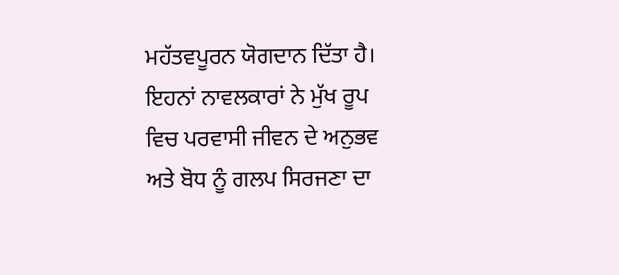ਮਹੱਤਵਪੂਰਨ ਯੋਗਦਾਨ ਦਿੱਤਾ ਹੈ। ਇਹਨਾਂ ਨਾਵਲਕਾਰਾਂ ਨੇ ਮੁੱਖ ਰੂਪ ਵਿਚ ਪਰਵਾਸੀ ਜੀਵਨ ਦੇ ਅਨੁਭਵ ਅਤੇ ਬੋਧ ਨੂੰ ਗਲਪ ਸਿਰਜਣਾ ਦਾ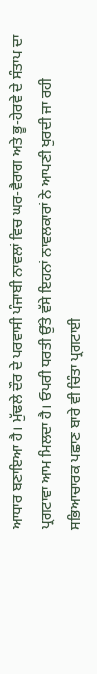ਆਧਾਰ ਬਣਾਇਆ ਹੈ। ਮੁੱਢਲੇ ਦੌਰ ਦੇ ਪਰਵਾਸੀ ਪੰਜਾਬੀ ਨਾਵਲਾਂ ਵਿਚ ਘਰ-ਵੈਰਾਗ ਅਤੇ ਭੂ-ਹੇਰਵੇ ਦੇ ਸੰਤਾਪ ਦਾ ਪ੍ਰਗਟਾਵਾ ਆਮ ਮਿਲਦਾ ਹੈ। ਓਪਰੀ ਧਰਤੀ ਉੱਤੇ ਵੱਸੇ ਇਹਨਾਂ ਨਾਵਲਕਾਰਾਂ ਨੇ ਆਪਣੀ ਖੁਰਦੀ ਜਾ ਰਹੀ ਸਭਿਆਚਾਰਕ ਪਛਾਣ ਬਾਰੇ ਵੀ ਚਿੰਤਾ ਪ੍ਰਗਟਾਈ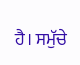ਹੈ। ਸਮੁੱਚੇ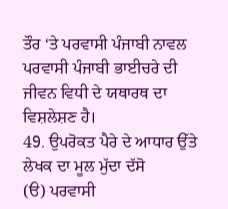ਤੌਰ ‘ਤੇ ਪਰਵਾਸੀ ਪੰਜਾਬੀ ਨਾਵਲ ਪਰਵਾਸੀ ਪੰਜਾਬੀ ਭਾਈਚਰੇ ਦੀ ਜੀਵਨ ਵਿਧੀ ਦੇ ਯਥਾਰਥ ਦਾ ਵਿਸ਼ਲੇਸ਼ਣ ਹੈ।
49. ਉਪਰੋਕਤ ਪੈਰੇ ਦੇ ਆਧਾਰ ਉੱਤੇ ਲੇਖਕ ਦਾ ਮੂਲ ਮੁੱਦਾ ਦੱਸੋ
(ੳ) ਪਰਵਾਸੀ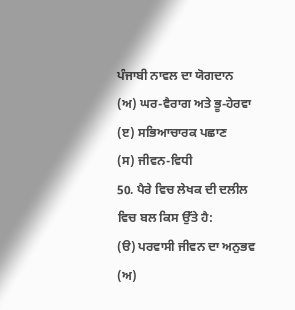ਪੰਜਾਬੀ ਨਾਵਲ ਦਾ ਯੋਗਦਾਨ
(ਅ) ਘਰ-ਵੈਰਾਗ ਅਤੇ ਭੂ-ਹੇਰਵਾ
(ੲ) ਸਭਿਆਚਾਰਕ ਪਛਾਣ
(ਸ) ਜੀਵਨ-ਵਿਧੀ
50. ਪੈਰੇ ਵਿਚ ਲੇਖਕ ਦੀ ਦਲੀਲ ਵਿਚ ਬਲ ਕਿਸ ਉੱਤੇ ਹੈ:
(ੳ) ਪਰਵਾਸੀ ਜੀਵਨ ਦਾ ਅਨੁਭਵ
(ਅ)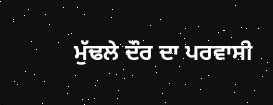ਮੁੱਢਲੇ ਦੌਰ ਦਾ ਪਰਵਾਸੀ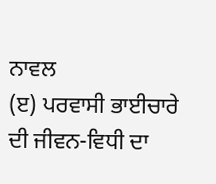ਨਾਵਲ
(ੲ) ਪਰਵਾਸੀ ਭਾਈਚਾਰੇ ਦੀ ਜੀਵਨ-ਵਿਧੀ ਦਾ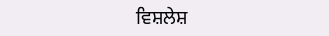ਵਿਸ਼ਲੇਸ਼